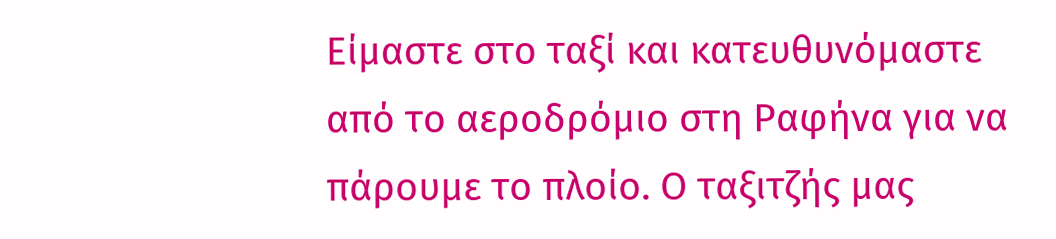Είμαστε στο ταξί και κατευθυνόμαστε από το αεροδρόμιο στη Ραφήνα για να πάρουμε το πλοίο. Ο ταξιτζής μας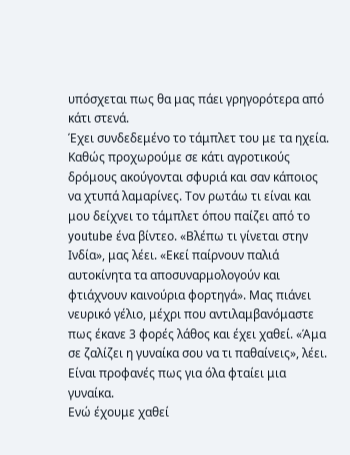υπόσχεται πως θα μας πάει γρηγορότερα από κάτι στενά.
Έχει συνδεδεμένο το τάμπλετ του με τα ηχεία. Καθώς προχωρούμε σε κάτι αγροτικούς δρόμους ακούγονται σφυριά και σαν κάποιος να χτυπά λαμαρίνες. Τον ρωτάω τι είναι και μου δείχνει το τάμπλετ όπου παίζει από το youtube ένα βίντεο. «Βλέπω τι γίνεται στην Ινδία», μας λέει. «Εκεί παίρνουν παλιά αυτοκίνητα τα αποσυναρμολογούν και φτιάχνουν καινούρια φορτηγά». Μας πιάνει νευρικό γέλιο, μέχρι που αντιλαμβανόμαστε πως έκανε 3 φορές λάθος και έχει χαθεί. «Άμα σε ζαλίζει η γυναίκα σου να τι παθαίνεις», λέει. Είναι προφανές πως για όλα φταίει μια γυναίκα.
Ενώ έχουμε χαθεί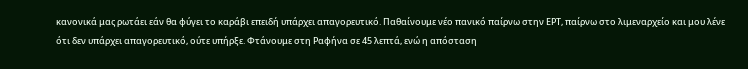κανονικά μας ρωτάει εάν θα φύγει το καράβι επειδή υπάρχει απαγορευτικό. Παθαίνουμε νέο πανικό παίρνω στην ΕΡΤ, παίρνω στο λιμεναρχείο και μου λένε ότι δεν υπάρχει απαγορευτικό, ούτε υπήρξε. Φτάνουμε στη Ραφήνα σε 45 λεπτά, ενώ η απόσταση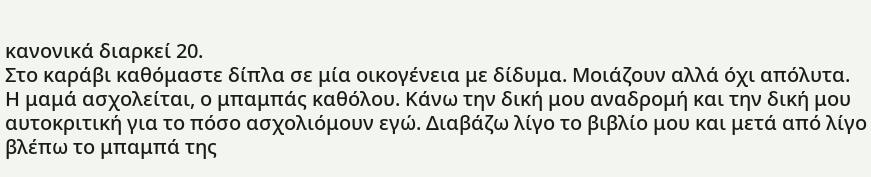κανονικά διαρκεί 20.
Στο καράβι καθόμαστε δίπλα σε μία οικογένεια με δίδυμα. Μοιάζουν αλλά όχι απόλυτα. Η μαμά ασχολείται, ο μπαμπάς καθόλου. Κάνω την δική μου αναδρομή και την δική μου αυτοκριτική για το πόσο ασχολιόμουν εγώ. Διαβάζω λίγο το βιβλίο μου και μετά από λίγο βλέπω το μπαμπά της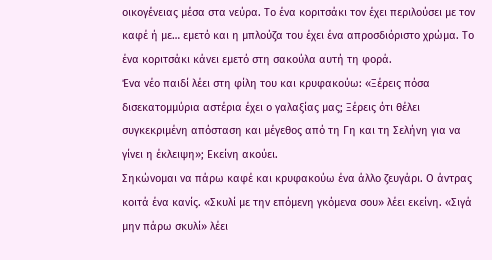οικογένειας μέσα στα νεύρα. Το ένα κοριτσάκι τον έχει περιλούσει με τον καφέ ή με… εμετό και η μπλούζα του έχει ένα απροσδιόριστο χρώμα. Το ένα κοριτσάκι κάνει εμετό στη σακούλα αυτή τη φορά.
Ένα νέο παιδί λέει στη φίλη του και κρυφακούω: «Ξέρεις πόσα δισεκατομμύρια αστέρια έχει ο γαλαξίας μας; Ξέρεις ότι θέλει συγκεκριμένη απόσταση και μέγεθος από τη Γη και τη Σελήνη για να γίνει η έκλειψη»; Εκείνη ακούει.
Σηκώνομαι να πάρω καφέ και κρυφακούω ένα άλλο ζευγάρι. Ο άντρας κοιτά ένα κανίς. «Σκυλί με την επόμενη γκόμενα σου» λέει εκείνη. «Σιγά μην πάρω σκυλί» λέει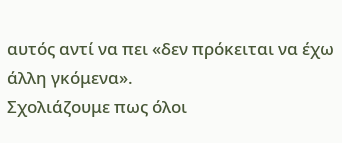αυτός αντί να πει «δεν πρόκειται να έχω άλλη γκόμενα».
Σχολιάζουμε πως όλοι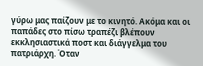γύρω μας παίζουν με το κινητό. Ακόμα και οι παπάδες στο πίσω τραπέζι βλέπουν εκκλησιαστικά ποστ και διάγγελμα του πατριάρχη. Όταν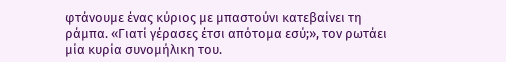φτάνουμε ένας κύριος με μπαστούνι κατεβαίνει τη ράμπα. «Γιατί γέρασες έτσι απότομα εσύ;», τον ρωτάει μία κυρία συνομήλικη του.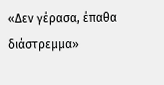«Δεν γέρασα, έπαθα διάστρεμμα»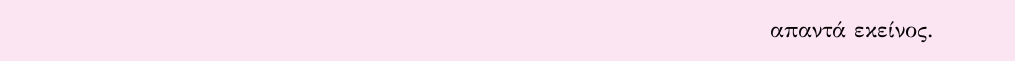απαντά εκείνος.